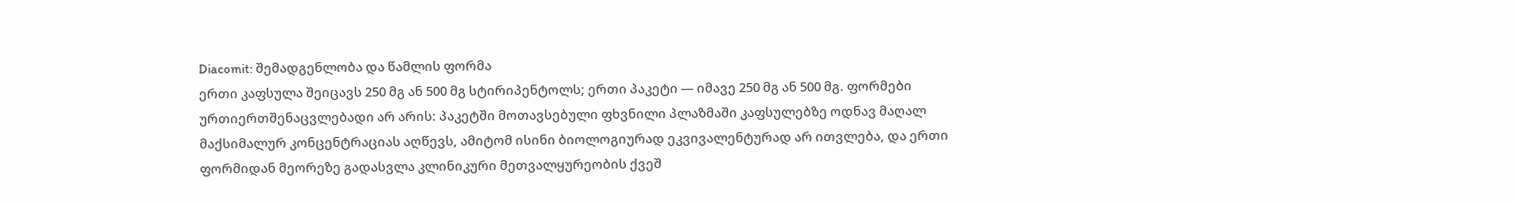Diacomit: შემადგენლობა და წამლის ფორმა
ერთი კაფსულა შეიცავს 250 მგ ან 500 მგ სტირიპენტოლს; ერთი პაკეტი — იმავე 250 მგ ან 500 მგ. ფორმები ურთიერთშენაცვლებადი არ არის: პაკეტში მოთავსებული ფხვნილი პლაზმაში კაფსულებზე ოდნავ მაღალ მაქსიმალურ კონცენტრაციას აღწევს, ამიტომ ისინი ბიოლოგიურად ეკვივალენტურად არ ითვლება, და ერთი ფორმიდან მეორეზე გადასვლა კლინიკური მეთვალყურეობის ქვეშ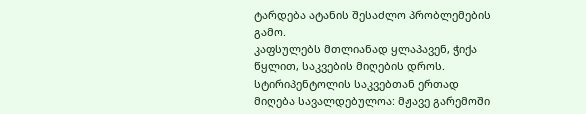ტარდება ატანის შესაძლო პრობლემების გამო.
კაფსულებს მთლიანად ყლაპავენ, ჭიქა წყლით, საკვების მიღების დროს. სტირიპენტოლის საკვებთან ერთად მიღება სავალდებულოა: მჟავე გარემოში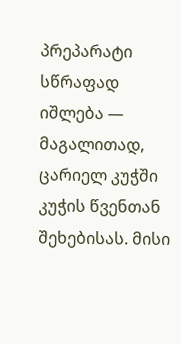პრეპარატი სწრაფად იშლება — მაგალითად, ცარიელ კუჭში კუჭის წვენთან შეხებისას. მისი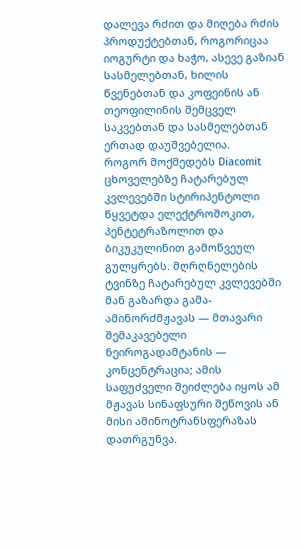დალევა რძით და მიღება რძის პროდუქტებთან, როგორიცაა იოგურტი და ხაჭო, ასევე გაზიან სასმელებთან, ხილის წვენებთან და კოფეინის ან თეოფილინის შემცველ საკვებთან და სასმელებთან ერთად დაუშვებელია.
როგორ მოქმედებს Diacomit
ცხოველებზე ჩატარებულ კვლევებში სტირიპენტოლი წყვეტდა ელექტროშოკით, პენტეტრაზოლით და ბიკუკულინით გამოწვეულ გულყრებს. მღრღნელების ტვინზე ჩატარებულ კვლევებში მან გაზარდა გამა-ამინორძმჟავას — მთავარი შემაკავებელი ნეიროგადამტანის — კონცენტრაცია; ამის საფუძველი შეიძლება იყოს ამ მჟავას სინაფსური შეწოვის ან მისი ამინოტრანსფერაზას დათრგუნვა.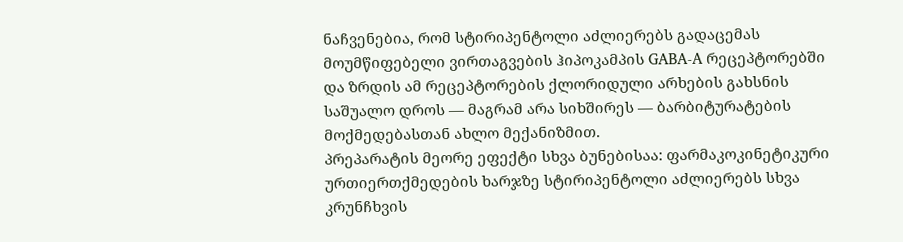ნაჩვენებია, რომ სტირიპენტოლი აძლიერებს გადაცემას მოუმწიფებელი ვირთაგვების ჰიპოკამპის GABA-A რეცეპტორებში და ზრდის ამ რეცეპტორების ქლორიდული არხების გახსნის საშუალო დროს — მაგრამ არა სიხშირეს — ბარბიტურატების მოქმედებასთან ახლო მექანიზმით.
პრეპარატის მეორე ეფექტი სხვა ბუნებისაა: ფარმაკოკინეტიკური ურთიერთქმედების ხარჯზე სტირიპენტოლი აძლიერებს სხვა კრუნჩხვის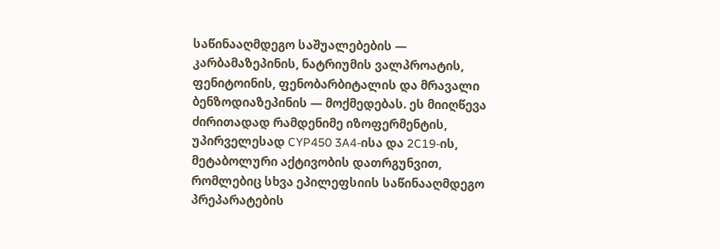საწინააღმდეგო საშუალებების — კარბამაზეპინის, ნატრიუმის ვალპროატის, ფენიტოინის, ფენობარბიტალის და მრავალი ბენზოდიაზეპინის — მოქმედებას. ეს მიიღწევა ძირითადად რამდენიმე იზოფერმენტის, უპირველესად CYP450 3A4-ისა და 2C19-ის, მეტაბოლური აქტივობის დათრგუნვით, რომლებიც სხვა ეპილეფსიის საწინააღმდეგო პრეპარატების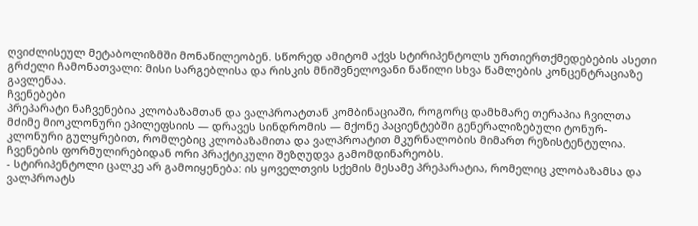ღვიძლისეულ მეტაბოლიზმში მონაწილეობენ. სწორედ ამიტომ აქვს სტირიპენტოლს ურთიერთქმედებების ასეთი გრძელი ჩამონათვალი: მისი სარგებლისა და რისკის მნიშვნელოვანი ნაწილი სხვა წამლების კონცენტრაციაზე გავლენაა.
ჩვენებები
პრეპარატი ნაჩვენებია კლობაზამთან და ვალპროატთან კომბინაციაში, როგორც დამხმარე თერაპია ჩვილთა მძიმე მიოკლონური ეპილეფსიის — დრავეს სინდრომის — მქონე პაციენტებში გენერალიზებული ტონურ-კლონური გულყრებით, რომლებიც კლობაზამითა და ვალპროატით მკურნალობის მიმართ რეზისტენტულია.
ჩვენების ფორმულირებიდან ორი პრაქტიკული შეზღუდვა გამომდინარეობს.
- სტირიპენტოლი ცალკე არ გამოიყენება: ის ყოველთვის სქემის მესამე პრეპარატია, რომელიც კლობაზამსა და ვალპროატს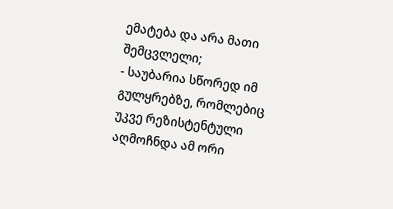ემატება და არა მათი შემცვლელი;
- საუბარია სწორედ იმ გულყრებზე, რომლებიც უკვე რეზისტენტული აღმოჩნდა ამ ორი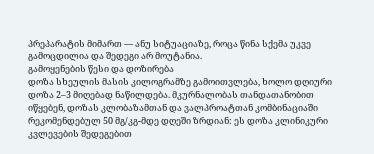პრეპარატის მიმართ — ანუ სიტუაციაზე, როცა წინა სქემა უკვე გამოცდილია და შედეგი არ მოუტანია.
გამოყენების წესი და დოზირება
დოზა სხეულის მასის კილოგრამზე გამოითვლება, ხოლო დღიური დოზა 2–3 მიღებად ნაწილდება. მკურნალობას თანდათანობით იწყებენ, დოზას კლობაზამთან და ვალპროატთან კომბინაციაში რეკომენდებულ 50 მგ/კგ-მდე დღეში ზრდიან: ეს დოზა კლინიკური კვლევების შედეგებით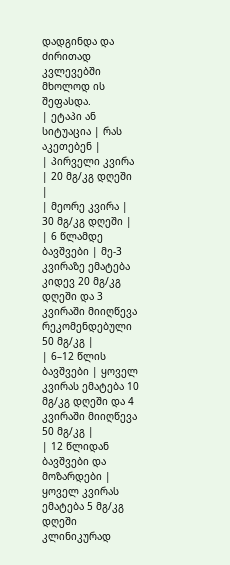დადგინდა და ძირითად კვლევებში მხოლოდ ის შეფასდა.
| ეტაპი ან სიტუაცია | რას აკეთებენ |
| პირველი კვირა | 20 მგ/კგ დღეში |
| მეორე კვირა | 30 მგ/კგ დღეში |
| 6 წლამდე ბავშვები | მე-3 კვირაზე ემატება კიდევ 20 მგ/კგ დღეში და 3 კვირაში მიიღწევა რეკომენდებული 50 მგ/კგ |
| 6–12 წლის ბავშვები | ყოველ კვირას ემატება 10 მგ/კგ დღეში და 4 კვირაში მიიღწევა 50 მგ/კგ |
| 12 წლიდან ბავშვები და მოზარდები | ყოველ კვირას ემატება 5 მგ/კგ დღეში კლინიკურად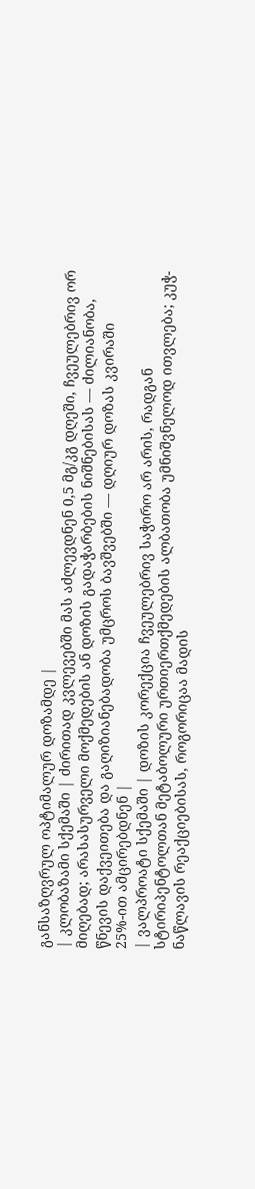განსაზღვრულ ოპტიმალურ დოზამდე |
| კლობაზამი სქემაში | ძირითად კვლევებში მას აძლევდნენ 0,5 მგ/კგ დღეში, ჩვეულებრივ ორ მიღებად; არასასურველი მოქმედების ან დოზის გადაჭარბების ნიშნებისას — ძილიანობა, წნევის დაქვეითება და გაღიზიანებადობა უმცროს ბავშვებში — დღიურ დოზას კვირაში 25%-ით ამცირებდნენ |
| ვალპროატი სქემაში | დოზის კორექცია ჩვეულებრივ საჭირო არ არის, რადგან სტირიპენტოლთან მეტაბოლური ურთიერთქმედების ალბათობა უმნიშვნელოდ ითვლება; კუჭ-ნაწლავის რეაქციებისას, როგორიცაა მადის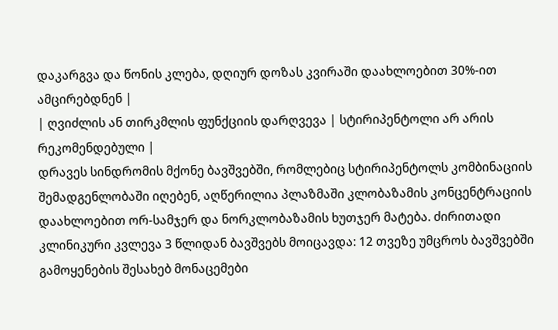დაკარგვა და წონის კლება, დღიურ დოზას კვირაში დაახლოებით 30%-ით ამცირებდნენ |
| ღვიძლის ან თირკმლის ფუნქციის დარღვევა | სტირიპენტოლი არ არის რეკომენდებული |
დრავეს სინდრომის მქონე ბავშვებში, რომლებიც სტირიპენტოლს კომბინაციის შემადგენლობაში იღებენ, აღწერილია პლაზმაში კლობაზამის კონცენტრაციის დაახლოებით ორ-სამჯერ და ნორკლობაზამის ხუთჯერ მატება. ძირითადი კლინიკური კვლევა 3 წლიდან ბავშვებს მოიცავდა: 12 თვეზე უმცროს ბავშვებში გამოყენების შესახებ მონაცემები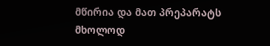მწირია და მათ პრეპარატს მხოლოდ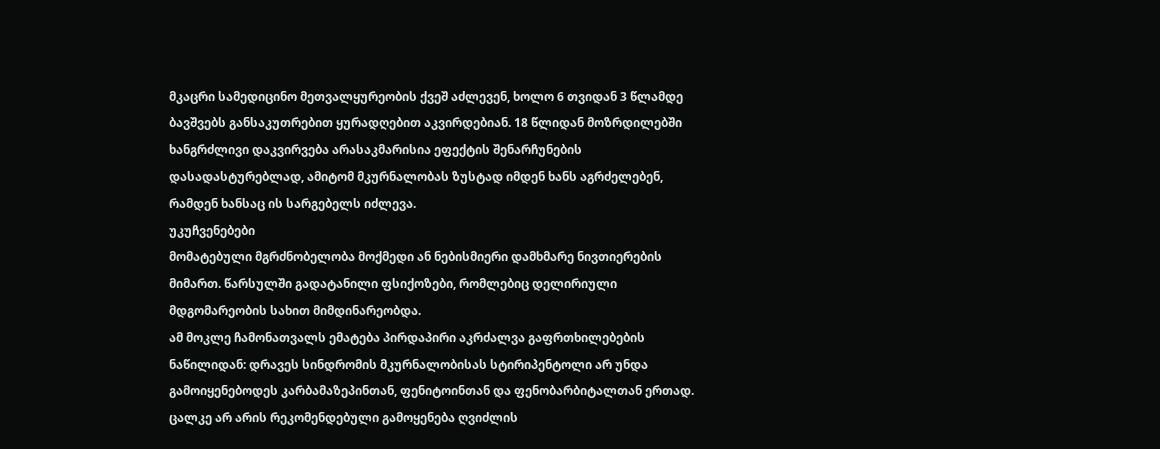მკაცრი სამედიცინო მეთვალყურეობის ქვეშ აძლევენ, ხოლო 6 თვიდან 3 წლამდე ბავშვებს განსაკუთრებით ყურადღებით აკვირდებიან. 18 წლიდან მოზრდილებში ხანგრძლივი დაკვირვება არასაკმარისია ეფექტის შენარჩუნების დასადასტურებლად, ამიტომ მკურნალობას ზუსტად იმდენ ხანს აგრძელებენ, რამდენ ხანსაც ის სარგებელს იძლევა.
უკუჩვენებები
მომატებული მგრძნობელობა მოქმედი ან ნებისმიერი დამხმარე ნივთიერების მიმართ. წარსულში გადატანილი ფსიქოზები, რომლებიც დელირიული მდგომარეობის სახით მიმდინარეობდა.
ამ მოკლე ჩამონათვალს ემატება პირდაპირი აკრძალვა გაფრთხილებების ნაწილიდან: დრავეს სინდრომის მკურნალობისას სტირიპენტოლი არ უნდა გამოიყენებოდეს კარბამაზეპინთან, ფენიტოინთან და ფენობარბიტალთან ერთად. ცალკე არ არის რეკომენდებული გამოყენება ღვიძლის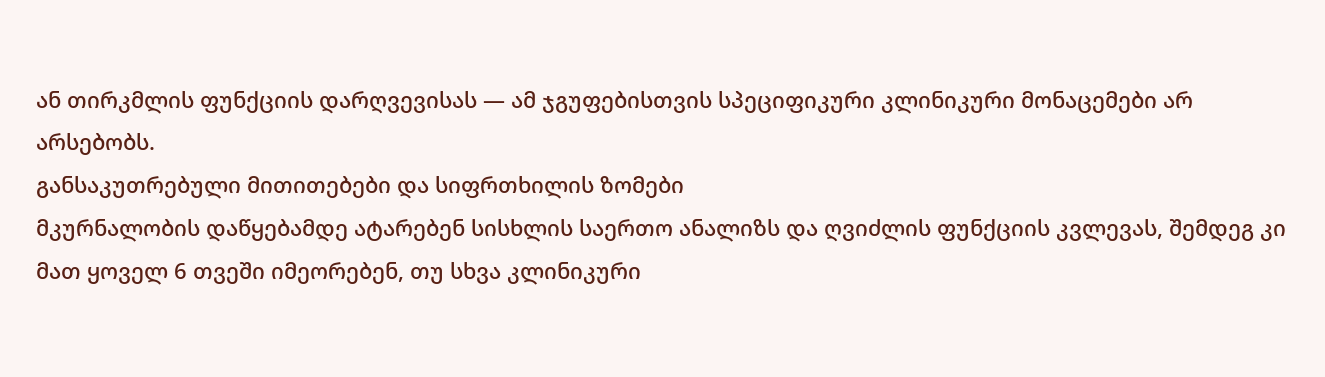ან თირკმლის ფუნქციის დარღვევისას — ამ ჯგუფებისთვის სპეციფიკური კლინიკური მონაცემები არ არსებობს.
განსაკუთრებული მითითებები და სიფრთხილის ზომები
მკურნალობის დაწყებამდე ატარებენ სისხლის საერთო ანალიზს და ღვიძლის ფუნქციის კვლევას, შემდეგ კი მათ ყოველ 6 თვეში იმეორებენ, თუ სხვა კლინიკური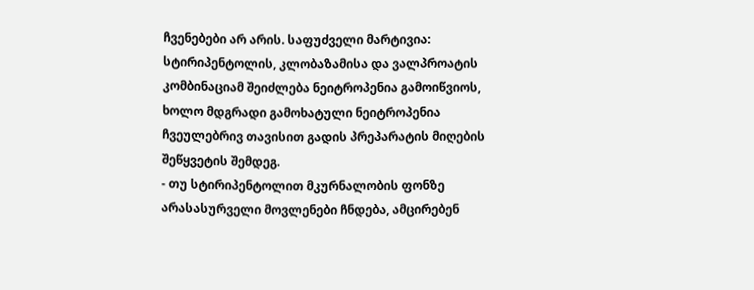ჩვენებები არ არის. საფუძველი მარტივია: სტირიპენტოლის, კლობაზამისა და ვალპროატის კომბინაციამ შეიძლება ნეიტროპენია გამოიწვიოს, ხოლო მდგრადი გამოხატული ნეიტროპენია ჩვეულებრივ თავისით გადის პრეპარატის მიღების შეწყვეტის შემდეგ.
- თუ სტირიპენტოლით მკურნალობის ფონზე არასასურველი მოვლენები ჩნდება, ამცირებენ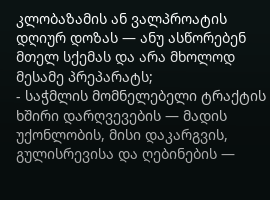კლობაზამის ან ვალპროატის დღიურ დოზას — ანუ ასწორებენ მთელ სქემას და არა მხოლოდ მესამე პრეპარატს;
- საჭმლის მომნელებელი ტრაქტის ხშირი დარღვევების — მადის უქონლობის, მისი დაკარგვის, გულისრევისა და ღებინების —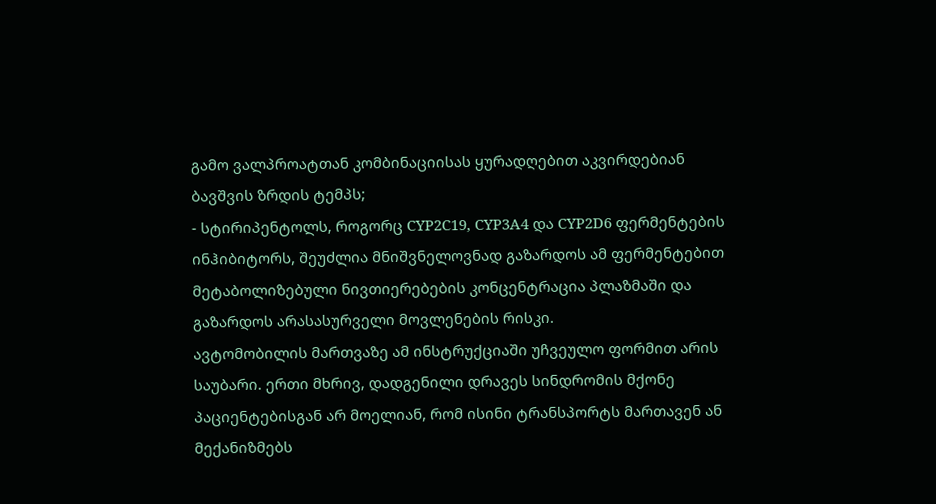გამო ვალპროატთან კომბინაციისას ყურადღებით აკვირდებიან ბავშვის ზრდის ტემპს;
- სტირიპენტოლს, როგორც CYP2C19, CYP3A4 და CYP2D6 ფერმენტების ინჰიბიტორს, შეუძლია მნიშვნელოვნად გაზარდოს ამ ფერმენტებით მეტაბოლიზებული ნივთიერებების კონცენტრაცია პლაზმაში და გაზარდოს არასასურველი მოვლენების რისკი.
ავტომობილის მართვაზე ამ ინსტრუქციაში უჩვეულო ფორმით არის საუბარი. ერთი მხრივ, დადგენილი დრავეს სინდრომის მქონე პაციენტებისგან არ მოელიან, რომ ისინი ტრანსპორტს მართავენ ან მექანიზმებს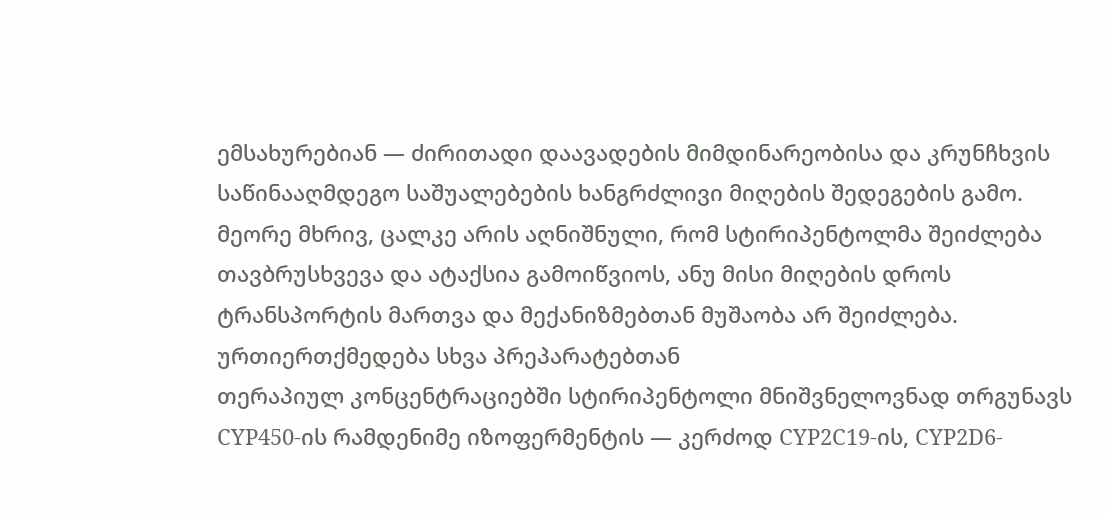ემსახურებიან — ძირითადი დაავადების მიმდინარეობისა და კრუნჩხვის საწინააღმდეგო საშუალებების ხანგრძლივი მიღების შედეგების გამო. მეორე მხრივ, ცალკე არის აღნიშნული, რომ სტირიპენტოლმა შეიძლება თავბრუსხვევა და ატაქსია გამოიწვიოს, ანუ მისი მიღების დროს ტრანსპორტის მართვა და მექანიზმებთან მუშაობა არ შეიძლება.
ურთიერთქმედება სხვა პრეპარატებთან
თერაპიულ კონცენტრაციებში სტირიპენტოლი მნიშვნელოვნად თრგუნავს CYP450-ის რამდენიმე იზოფერმენტის — კერძოდ CYP2C19-ის, CYP2D6-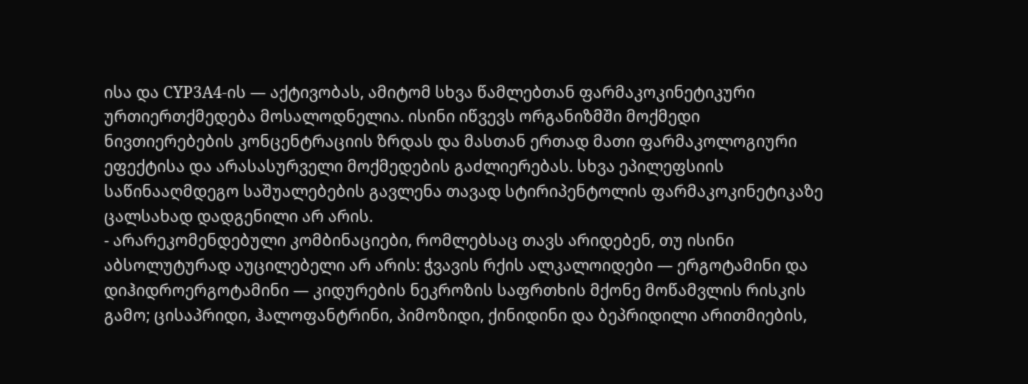ისა და CYP3A4-ის — აქტივობას, ამიტომ სხვა წამლებთან ფარმაკოკინეტიკური ურთიერთქმედება მოსალოდნელია. ისინი იწვევს ორგანიზმში მოქმედი ნივთიერებების კონცენტრაციის ზრდას და მასთან ერთად მათი ფარმაკოლოგიური ეფექტისა და არასასურველი მოქმედების გაძლიერებას. სხვა ეპილეფსიის საწინააღმდეგო საშუალებების გავლენა თავად სტირიპენტოლის ფარმაკოკინეტიკაზე ცალსახად დადგენილი არ არის.
- არარეკომენდებული კომბინაციები, რომლებსაც თავს არიდებენ, თუ ისინი აბსოლუტურად აუცილებელი არ არის: ჭვავის რქის ალკალოიდები — ერგოტამინი და დიჰიდროერგოტამინი — კიდურების ნეკროზის საფრთხის მქონე მოწამვლის რისკის გამო; ცისაპრიდი, ჰალოფანტრინი, პიმოზიდი, ქინიდინი და ბეპრიდილი არითმიების,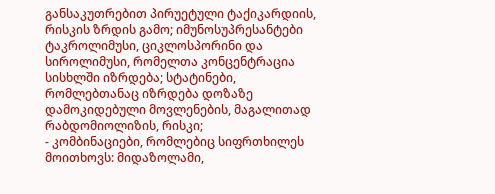განსაკუთრებით პირუეტული ტაქიკარდიის, რისკის ზრდის გამო; იმუნოსუპრესანტები ტაკროლიმუსი, ციკლოსპორინი და სიროლიმუსი, რომელთა კონცენტრაცია სისხლში იზრდება; სტატინები, რომლებთანაც იზრდება დოზაზე დამოკიდებული მოვლენების, მაგალითად რაბდომიოლიზის, რისკი;
- კომბინაციები, რომლებიც სიფრთხილეს მოითხოვს: მიდაზოლამი,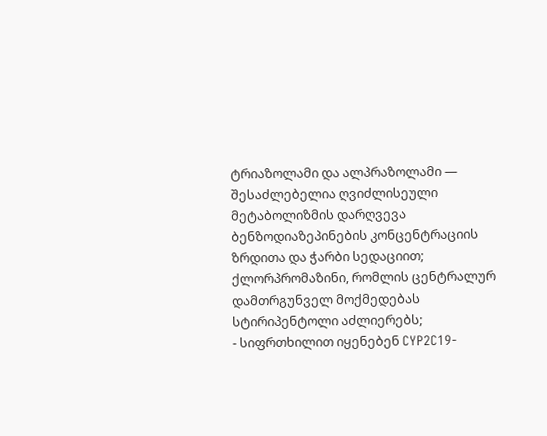ტრიაზოლამი და ალპრაზოლამი — შესაძლებელია ღვიძლისეული მეტაბოლიზმის დარღვევა ბენზოდიაზეპინების კონცენტრაციის ზრდითა და ჭარბი სედაციით; ქლორპრომაზინი, რომლის ცენტრალურ დამთრგუნველ მოქმედებას სტირიპენტოლი აძლიერებს;
- სიფრთხილით იყენებენ CYP2C19-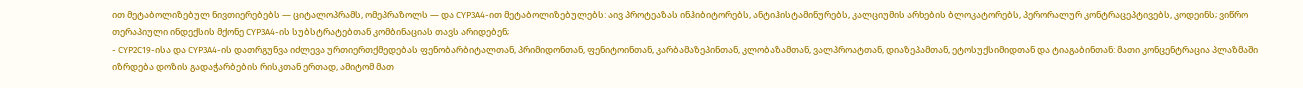ით მეტაბოლიზებულ ნივთიერებებს — ციტალოპრამს, ომეპრაზოლს — და CYP3A4-ით მეტაბოლიზებულებს: აივ პროტეაზას ინჰიბიტორებს, ანტიჰისტამინურებს, კალციუმის არხების ბლოკატორებს, პერორალურ კონტრაცეპტივებს, კოდეინს; ვიწრო თერაპიული ინდექსის მქონე CYP3A4-ის სუბსტრატებთან კომბინაციას თავს არიდებენ;
- CYP2C19-ისა და CYP3A4-ის დათრგუნვა იძლევა ურთიერთქმედებას ფენობარბიტალთან, პრიმიდონთან, ფენიტოინთან, კარბამაზეპინთან, კლობაზამთან, ვალპროატთან, დიაზეპამთან, ეტოსუქსიმიდთან და ტიაგაბინთან: მათი კონცენტრაცია პლაზმაში იზრდება დოზის გადაჭარბების რისკთან ერთად, ამიტომ მათ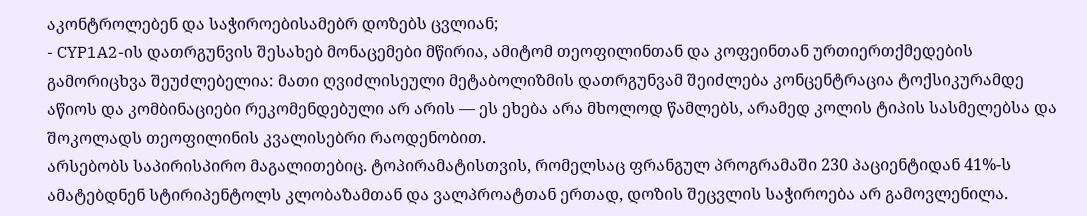აკონტროლებენ და საჭიროებისამებრ დოზებს ცვლიან;
- CYP1A2-ის დათრგუნვის შესახებ მონაცემები მწირია, ამიტომ თეოფილინთან და კოფეინთან ურთიერთქმედების გამორიცხვა შეუძლებელია: მათი ღვიძლისეული მეტაბოლიზმის დათრგუნვამ შეიძლება კონცენტრაცია ტოქსიკურამდე აწიოს და კომბინაციები რეკომენდებული არ არის — ეს ეხება არა მხოლოდ წამლებს, არამედ კოლის ტიპის სასმელებსა და შოკოლადს თეოფილინის კვალისებრი რაოდენობით.
არსებობს საპირისპირო მაგალითებიც. ტოპირამატისთვის, რომელსაც ფრანგულ პროგრამაში 230 პაციენტიდან 41%-ს ამატებდნენ სტირიპენტოლს კლობაზამთან და ვალპროატთან ერთად, დოზის შეცვლის საჭიროება არ გამოვლენილა.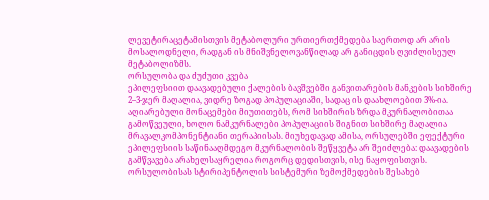ლევეტირაცეტამისთვის მეტაბოლური ურთიერთქმედება საერთოდ არ არის მოსალოდნელი, რადგან ის მნიშვნელოვანწილად არ განიცდის ღვიძლისეულ მეტაბოლიზმს.
ორსულობა და ძუძუთი კვება
ეპილეფსიით დაავადებული ქალების ბავშვებში განვითარების მანკების სიხშირე 2–3-ჯერ მაღალია, ვიდრე ზოგად პოპულაციაში, სადაც ის დაახლოებით 3%-ია. აღიარებული მონაცემები მიუთითებს, რომ სიხშირის ზრდა მკურნალობითაა გამოწვეული, ხოლო ნამკურნალები პოპულაციის შიგნით სიხშირე მაღალია მრავალკომპონენტიანი თერაპიისას. მიუხედავად ამისა, ორსულებში ეფექტური ეპილეფსიის საწინააღმდეგო მკურნალობის შეწყვეტა არ შეიძლება: დაავადების გამწვავება არახელსაყრელია როგორც დედისთვის, ისე ნაყოფისთვის.
ორსულობისას სტირიპენტოლის სისტემური ზემოქმედების შესახებ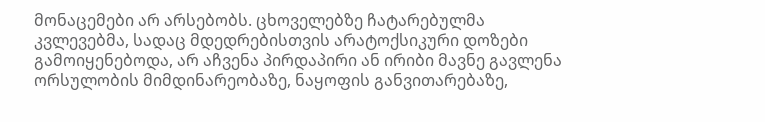მონაცემები არ არსებობს. ცხოველებზე ჩატარებულმა კვლევებმა, სადაც მდედრებისთვის არატოქსიკური დოზები გამოიყენებოდა, არ აჩვენა პირდაპირი ან ირიბი მავნე გავლენა ორსულობის მიმდინარეობაზე, ნაყოფის განვითარებაზე,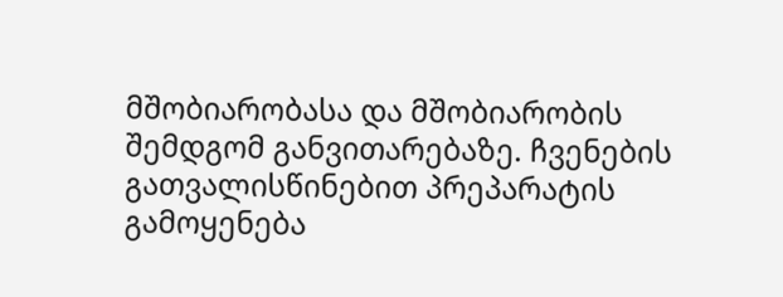მშობიარობასა და მშობიარობის შემდგომ განვითარებაზე. ჩვენების გათვალისწინებით პრეპარატის გამოყენება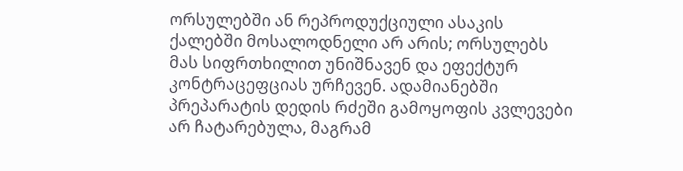ორსულებში ან რეპროდუქციული ასაკის ქალებში მოსალოდნელი არ არის; ორსულებს მას სიფრთხილით უნიშნავენ და ეფექტურ კონტრაცეფციას ურჩევენ. ადამიანებში პრეპარატის დედის რძეში გამოყოფის კვლევები არ ჩატარებულა, მაგრამ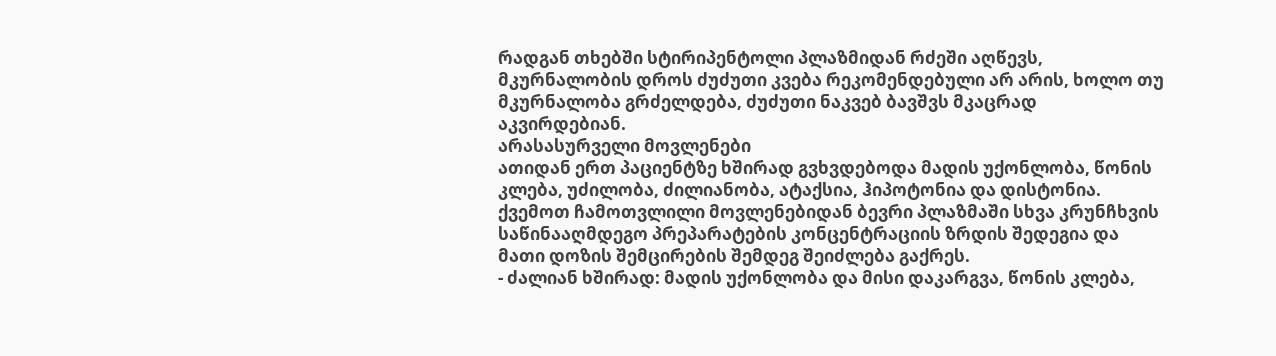რადგან თხებში სტირიპენტოლი პლაზმიდან რძეში აღწევს, მკურნალობის დროს ძუძუთი კვება რეკომენდებული არ არის, ხოლო თუ მკურნალობა გრძელდება, ძუძუთი ნაკვებ ბავშვს მკაცრად აკვირდებიან.
არასასურველი მოვლენები
ათიდან ერთ პაციენტზე ხშირად გვხვდებოდა მადის უქონლობა, წონის კლება, უძილობა, ძილიანობა, ატაქსია, ჰიპოტონია და დისტონია. ქვემოთ ჩამოთვლილი მოვლენებიდან ბევრი პლაზმაში სხვა კრუნჩხვის საწინააღმდეგო პრეპარატების კონცენტრაციის ზრდის შედეგია და მათი დოზის შემცირების შემდეგ შეიძლება გაქრეს.
- ძალიან ხშირად: მადის უქონლობა და მისი დაკარგვა, წონის კლება,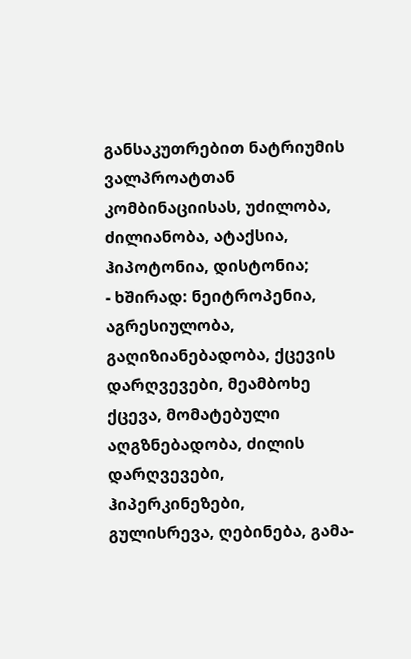განსაკუთრებით ნატრიუმის ვალპროატთან კომბინაციისას, უძილობა, ძილიანობა, ატაქსია, ჰიპოტონია, დისტონია;
- ხშირად: ნეიტროპენია, აგრესიულობა, გაღიზიანებადობა, ქცევის დარღვევები, მეამბოხე ქცევა, მომატებული აღგზნებადობა, ძილის დარღვევები, ჰიპერკინეზები, გულისრევა, ღებინება, გამა-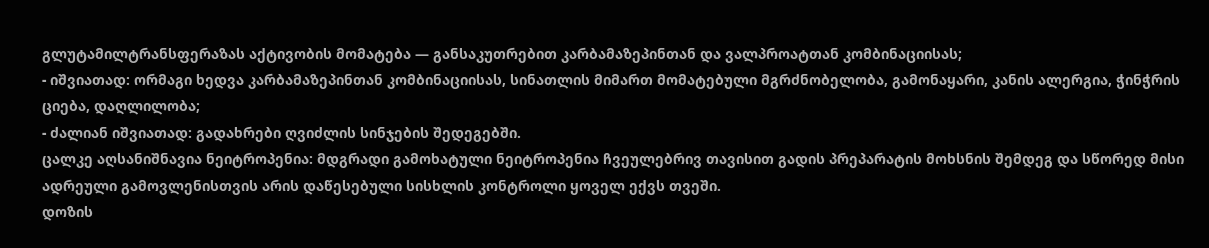გლუტამილტრანსფერაზას აქტივობის მომატება — განსაკუთრებით კარბამაზეპინთან და ვალპროატთან კომბინაციისას;
- იშვიათად: ორმაგი ხედვა კარბამაზეპინთან კომბინაციისას, სინათლის მიმართ მომატებული მგრძნობელობა, გამონაყარი, კანის ალერგია, ჭინჭრის ციება, დაღლილობა;
- ძალიან იშვიათად: გადახრები ღვიძლის სინჯების შედეგებში.
ცალკე აღსანიშნავია ნეიტროპენია: მდგრადი გამოხატული ნეიტროპენია ჩვეულებრივ თავისით გადის პრეპარატის მოხსნის შემდეგ და სწორედ მისი ადრეული გამოვლენისთვის არის დაწესებული სისხლის კონტროლი ყოველ ექვს თვეში.
დოზის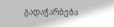გადაჭარბება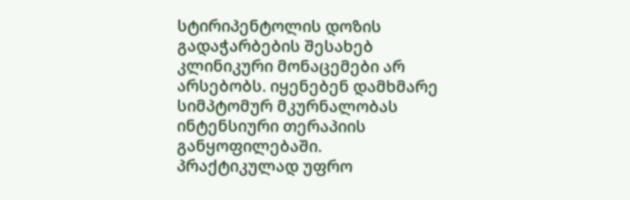სტირიპენტოლის დოზის გადაჭარბების შესახებ კლინიკური მონაცემები არ არსებობს. იყენებენ დამხმარე სიმპტომურ მკურნალობას ინტენსიური თერაპიის განყოფილებაში.
პრაქტიკულად უფრო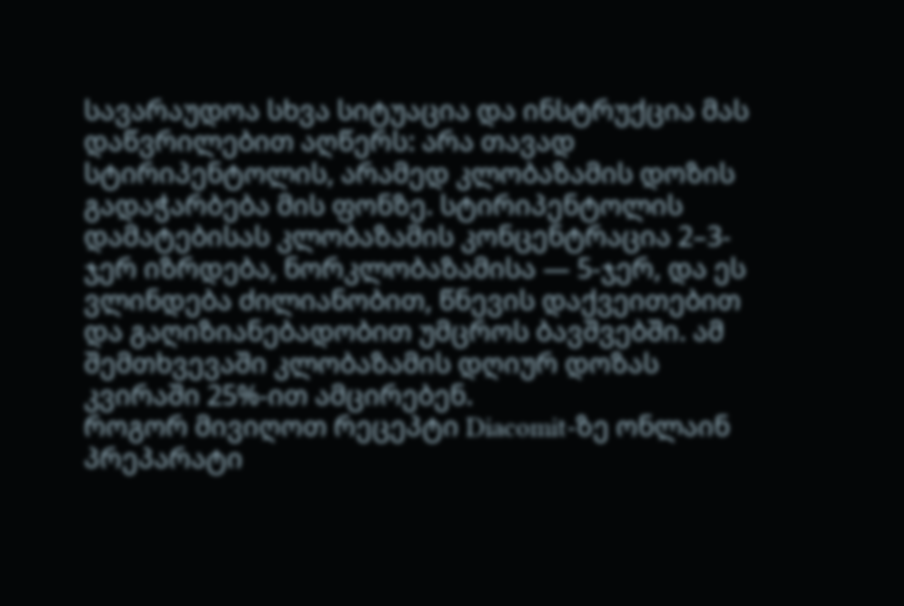სავარაუდოა სხვა სიტუაცია და ინსტრუქცია მას დაწვრილებით აღწერს: არა თავად სტირიპენტოლის, არამედ კლობაზამის დოზის გადაჭარბება მის ფონზე. სტირიპენტოლის დამატებისას კლობაზამის კონცენტრაცია 2–3-ჯერ იზრდება, ნორკლობაზამისა — 5-ჯერ, და ეს ვლინდება ძილიანობით, წნევის დაქვეითებით და გაღიზიანებადობით უმცროს ბავშვებში. ამ შემთხვევაში კლობაზამის დღიურ დოზას კვირაში 25%-ით ამცირებენ.
როგორ მივიღოთ რეცეპტი Diacomit-ზე ონლაინ
პრეპარატი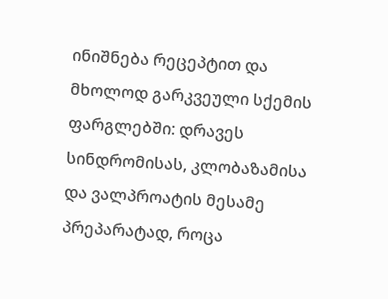ინიშნება რეცეპტით და მხოლოდ გარკვეული სქემის ფარგლებში: დრავეს სინდრომისას, კლობაზამისა და ვალპროატის მესამე პრეპარატად, როცა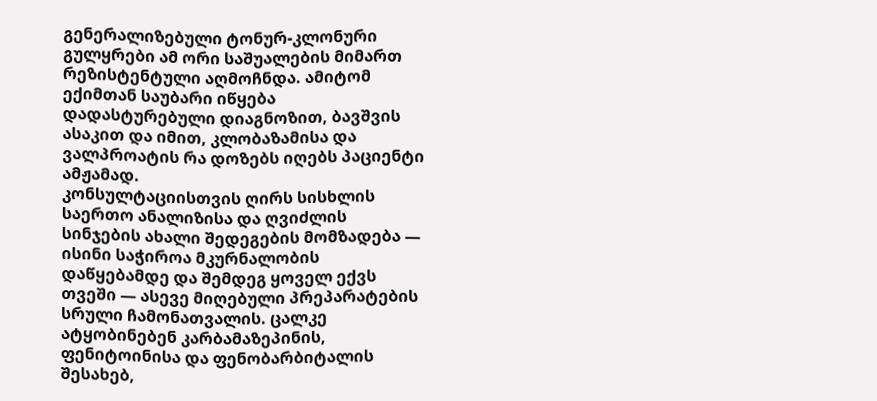გენერალიზებული ტონურ-კლონური გულყრები ამ ორი საშუალების მიმართ რეზისტენტული აღმოჩნდა. ამიტომ ექიმთან საუბარი იწყება დადასტურებული დიაგნოზით, ბავშვის ასაკით და იმით, კლობაზამისა და ვალპროატის რა დოზებს იღებს პაციენტი ამჟამად.
კონსულტაციისთვის ღირს სისხლის საერთო ანალიზისა და ღვიძლის სინჯების ახალი შედეგების მომზადება — ისინი საჭიროა მკურნალობის დაწყებამდე და შემდეგ ყოველ ექვს თვეში — ასევე მიღებული პრეპარატების სრული ჩამონათვალის. ცალკე ატყობინებენ კარბამაზეპინის, ფენიტოინისა და ფენობარბიტალის შესახებ,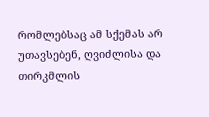რომლებსაც ამ სქემას არ უთავსებენ, ღვიძლისა და თირკმლის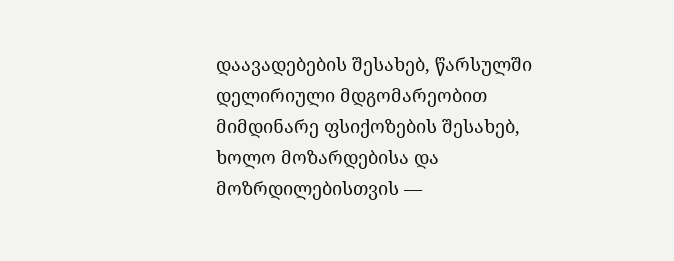დაავადებების შესახებ, წარსულში დელირიული მდგომარეობით მიმდინარე ფსიქოზების შესახებ, ხოლო მოზარდებისა და მოზრდილებისთვის —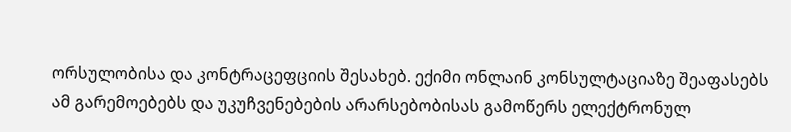ორსულობისა და კონტრაცეფციის შესახებ. ექიმი ონლაინ კონსულტაციაზე შეაფასებს ამ გარემოებებს და უკუჩვენებების არარსებობისას გამოწერს ელექტრონულ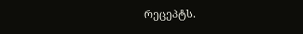რეცეპტს.